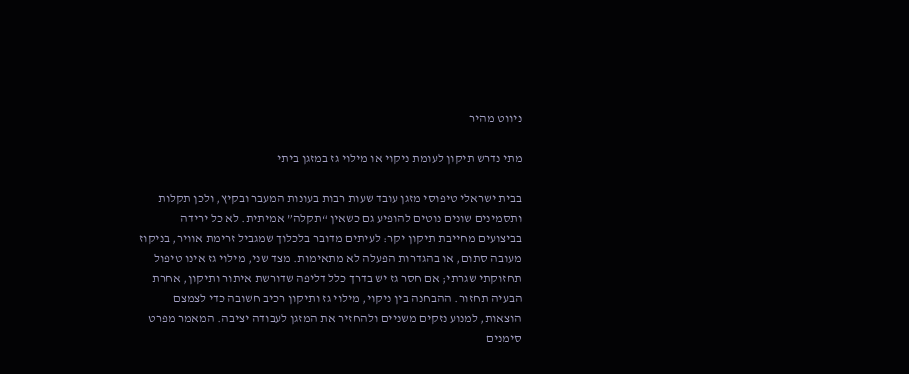ניווט מהיר

מתי נדרש תיקון לעומת ניקוי או מילוי גז במזגן ביתי

בבית ישראלי טיפוסי מזגן עובד שעות רבות בעונות המעבר ובקיץ, ולכן תקלות ותסמינים שונים נוטים להופיע גם כשאין “תקלה” אמיתית. לא כל ירידה בביצועים מחייבת תיקון יקר: לעיתים מדובר בלכלוך שמגביל זרימת אוויר, בניקוז מעובה סתום, או בהגדרות הפעלה לא מתאימות. מצד שני, מילוי גז אינו טיפול תחזוקתי שגרתי; אם חסר גז יש בדרך כלל דליפה שדורשת איתור ותיקון, אחרת הבעיה תחזור. ההבחנה בין ניקוי, מילוי גז ותיקון רכיב חשובה כדי לצמצם הוצאות, למנוע נזקים משניים ולהחזיר את המזגן לעבודה יציבה. המאמר מפרט סימנים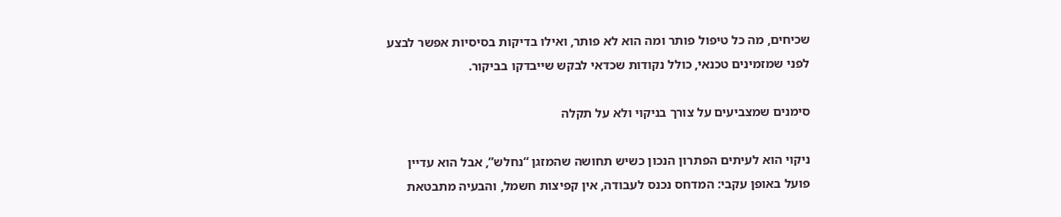שכיחים, מה כל טיפול פותר ומה הוא לא פותר, ואילו בדיקות בסיסיות אפשר לבצע לפני שמזמינים טכנאי, כולל נקודות שכדאי לבקש שייבדקו בביקור.

סימנים שמצביעים על צורך בניקוי ולא על תקלה

ניקוי הוא לעיתים הפתרון הנכון כשיש תחושה שהמזגן “נחלש”, אבל הוא עדיין פועל באופן עקבי: המדחס נכנס לעבודה, אין קפיצות חשמל, והבעיה מתבטאת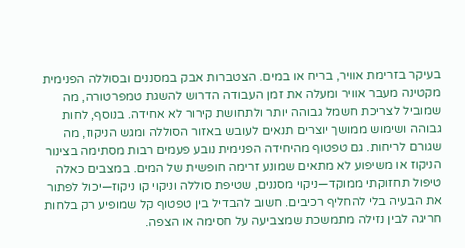בעיקר בזרימת אוויר, בריח או במים. הצטברות אבק במסננים ובסוללה הפנימית מקטינה מעבר אוויר ומעלה את זמן העבודה הדרוש להשגת טמפרטורה, מה שמוביל לצריכת חשמל גבוהה יותר ולתחושת קירור לא אחידה. בנוסף, לחות גבוהה ושימוש ממושך יוצרים תנאים לעובש באזור הסוללה ומגש הניקוז, מה שגורם לריחות. גם טפטוף מהיחידה הפנימית נובע פעמים רבות מסתימה בצינור הניקוז או משיפוע לא מתאים שמונע זרימה חופשית של המים. במצבים כאלה טיפול תחזוקתי ממוקד—ניקוי מסננים, שטיפת סוללה וניקוי קו ניקוז—יכול לפתור את הבעיה בלי להחליף רכיבים. חשוב להבדיל בין טפטוף קל שמופיע רק בלחות חריגה לבין נזילה מתמשכת שמצביעה על חסימה או הצפה.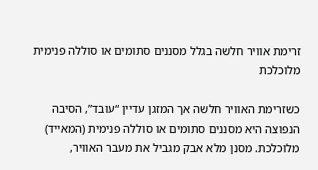זרימת אוויר חלשה בגלל מסננים סתומים או סוללה פנימית מלוכלכת

כשזרימת האוויר חלשה אך המזגן עדיין “עובד”, הסיבה הנפוצה היא מסננים סתומים או סוללה פנימית (המאייד) מלוכלכת. מסנן מלא אבק מגביל את מעבר האוויר,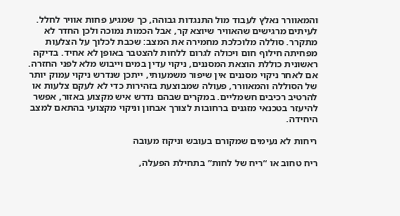והמאוורר נאלץ לעבוד מול התנגדות גבוהה, כך שמגיע פחות אוויר לחלל. לעיתים מרגישים שהאוויר שיוצא קר, אבל הכמות נמוכה ולכן החדר לא מתקרר. סוללה מלוכלכת מחמירה את המצב: שכבת לכלוך על הצלעות מפחיתה חילוף חום ויכולה לגרום ללחות להצטבר באופן לא אחיד. בדיקה ראשונית כוללת הוצאת המסננים, ניקוי עדין במים וייבוש מלא לפני החזרה. אם לאחר ניקוי מסננים אין שיפור משמעותי, ייתכן שנדרש ניקוי עמוק יותר של הסוללה והמאוורר, פעולה שמבוצעת בזהירות כדי לא לעקם צלעות או להרטיב רכיבים חשמליים. במקרים שבהם נדרש איש מקצוע באזור, אפשר להיעזר בטכנאי מזגנים ברחובות לצורך אבחון וניקוי מקצועי בהתאם למצב היחידה.

ריחות לא נעימים שמקורם בעובש וניקוז מעובה

ריח טחוב או “ריח של לחות” בתחילת הפעלה,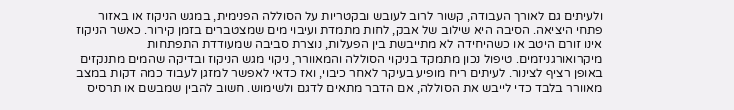ולעיתים גם לאורך העבודה, קשור לרוב לעובש ובקטריות על הסוללה הפנימית, במגש הניקוז או באזור פתחי היציאה. הסיבה היא שילוב של אבק, לחות מתמדת ועיבוי מים שמצטברים בזמן קירור. כאשר הניקוז אינו זורם היטב או כשהיחידה לא מתייבשת בין הפעלות, נוצרת סביבה שמעודדת התפתחות מיקרואורגניזמים. טיפול נכון מתמקד בניקוי הסוללה והמאוורר, ניקוי מגש הניקוז ובדיקה שהמים מתנקזים באופן רציף לצינור. לעיתים ריח מופיע בעיקר לאחר כיבוי, ואז כדאי לאפשר למזגן לעבוד כמה דקות במצב מאוורר בלבד כדי לייבש את הסוללה, אם הדבר מתאים לדגם ולשימוש. חשוב להבין שמבשם או תרסיס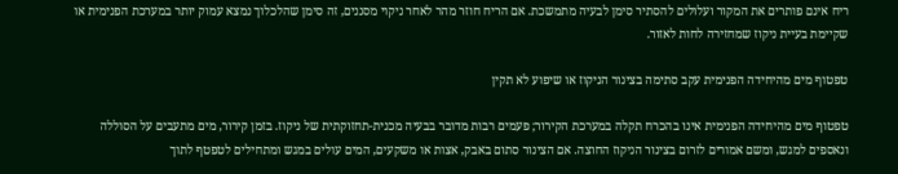ריח אינם פותרים את המקור ועלולים להסתיר סימן לבעיה מתמשכת. אם הריח חוזר מהר לאחר ניקוי מסננים, זה סימן שהלכלוך נמצא עמוק יותר במערכת הפנימית או שקיימת בעיית ניקוז שמחזירה לחות לאזור.

טפטוף מים מהיחידה הפנימית עקב סתימה בצינור הניקוז או שיפוע לא תקין

טפטוף מים מהיחידה הפנימית אינו בהכרח תקלה במערכת הקירור; פעמים רבות מדובר בבעיה מכנית-תחזוקתית של ניקוז. בזמן קירור, מים מתעבים על הסוללה ונאספים למגש, ומשם אמורים לזרום בצינור הניקוז החוצה. אם הצינור סתום באבק, אצות או משקעים, המים עולים במגש ומתחילים לטפטף לתוך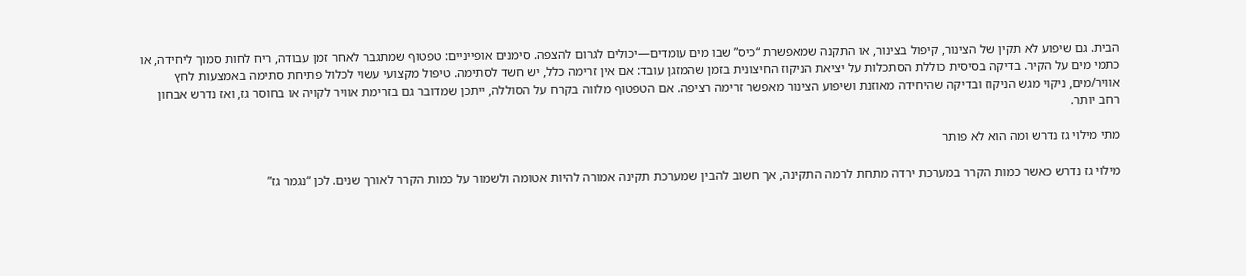הבית. גם שיפוע לא תקין של הצינור, קיפול בצינור, או התקנה שמאפשרת “כיס” שבו מים עומדים—יכולים לגרום להצפה. סימנים אופייניים: טפטוף שמתגבר לאחר זמן עבודה, ריח לחות סמוך ליחידה, או כתמי מים על הקיר. בדיקה בסיסית כוללת הסתכלות על יציאת הניקוז החיצונית בזמן שהמזגן עובד: אם אין זרימה כלל, יש חשד לסתימה. טיפול מקצועי עשוי לכלול פתיחת סתימה באמצעות לחץ אוויר/מים, ניקוי מגש הניקוז ובדיקה שהיחידה מאוזנת ושיפוע הצינור מאפשר זרימה רציפה. אם הטפטוף מלווה בקרח על הסוללה, ייתכן שמדובר גם בזרימת אוויר לקויה או בחוסר גז, ואז נדרש אבחון רחב יותר.

מתי מילוי גז נדרש ומה הוא לא פותר

מילוי גז נדרש כאשר כמות הקרר במערכת ירדה מתחת לרמה התקינה, אך חשוב להבין שמערכת תקינה אמורה להיות אטומה ולשמור על כמות הקרר לאורך שנים. לכן “נגמר גז”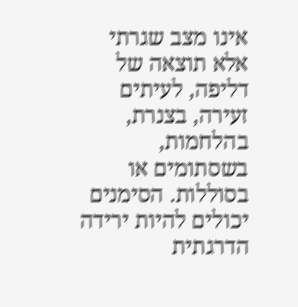אינו מצב שגרתי אלא תוצאה של דליפה, לעיתים זעירה, בצנרת, בהלחמות, בשסתומים או בסוללות. הסימנים יכולים להיות ירידה הדרגתית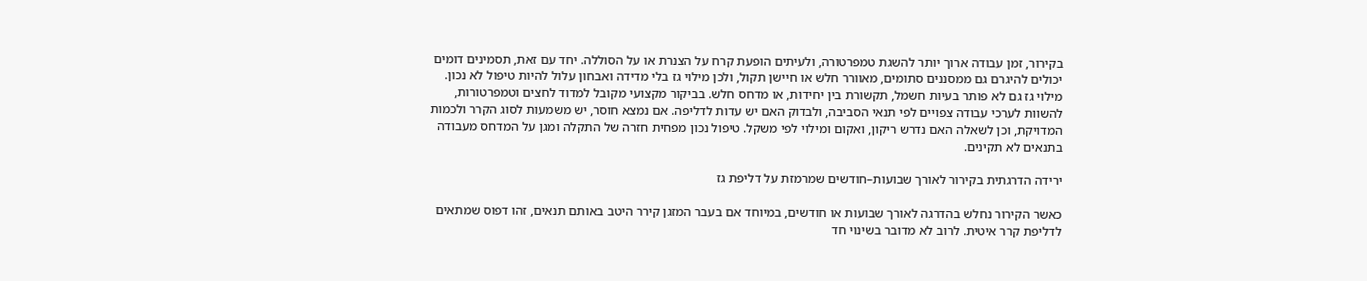בקירור, זמן עבודה ארוך יותר להשגת טמפרטורה, ולעיתים הופעת קרח על הצנרת או על הסוללה. יחד עם זאת, תסמינים דומים יכולים להיגרם גם ממסננים סתומים, מאוורר חלש או חיישן תקול, ולכן מילוי גז בלי מדידה ואבחון עלול להיות טיפול לא נכון. מילוי גז גם לא פותר בעיות חשמל, תקשורת בין יחידות, או מדחס חלש. בביקור מקצועי מקובל למדוד לחצים וטמפרטורות, להשוות לערכי עבודה צפויים לפי תנאי הסביבה, ולבדוק האם יש עדות לדליפה. אם נמצא חוסר, יש משמעות לסוג הקרר ולכמות המדויקת, וכן לשאלה האם נדרש ריקון, ואקום ומילוי לפי משקל. טיפול נכון מפחית חזרה של התקלה ומגן על המדחס מעבודה בתנאים לא תקינים.

ירידה הדרגתית בקירור לאורך שבועות–חודשים שמרמזת על דליפת גז

כאשר הקירור נחלש בהדרגה לאורך שבועות או חודשים, במיוחד אם בעבר המזגן קירר היטב באותם תנאים, זהו דפוס שמתאים לדליפת קרר איטית. לרוב לא מדובר בשינוי חד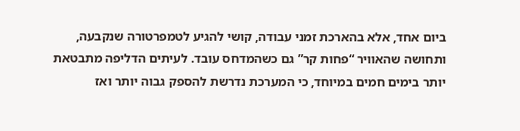ביום אחד, אלא בהארכת זמני עבודה, קושי להגיע לטמפרטורה שנקבעה, ותחושה שהאוויר “פחות קר” גם כשהמדחס עובד. לעיתים הדליפה מתבטאת יותר בימים חמים במיוחד, כי המערכת נדרשת להספק גבוה יותר ואז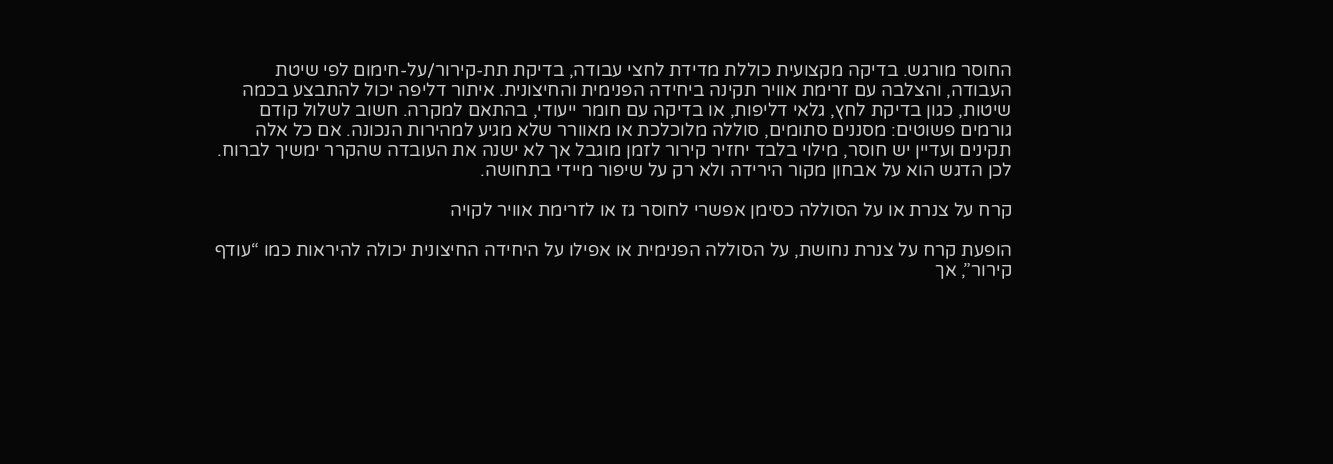החוסר מורגש. בדיקה מקצועית כוללת מדידת לחצי עבודה, בדיקת תת-קירור/על-חימום לפי שיטת העבודה, והצלבה עם זרימת אוויר תקינה ביחידה הפנימית והחיצונית. איתור דליפה יכול להתבצע בכמה שיטות, כגון בדיקת לחץ, גלאי דליפות, או בדיקה עם חומר ייעודי, בהתאם למקרה. חשוב לשלול קודם גורמים פשוטים: מסננים סתומים, סוללה מלוכלכת או מאוורר שלא מגיע למהירות הנכונה. אם כל אלה תקינים ועדיין יש חוסר, מילוי בלבד יחזיר קירור לזמן מוגבל אך לא ישנה את העובדה שהקרר ימשיך לברוח. לכן הדגש הוא על אבחון מקור הירידה ולא רק על שיפור מיידי בתחושה.

קרח על צנרת או על הסוללה כסימן אפשרי לחוסר גז או לזרימת אוויר לקויה

הופעת קרח על צנרת נחושת, על הסוללה הפנימית או אפילו על היחידה החיצונית יכולה להיראות כמו “עודף קירור”, אך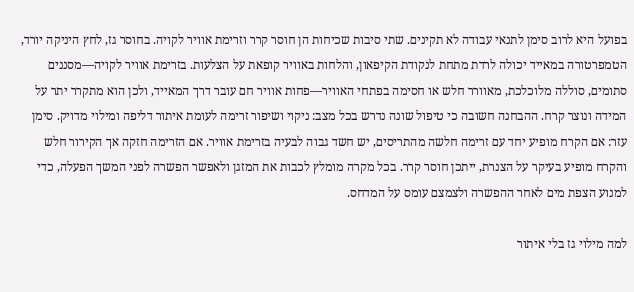בפועל היא לרוב סימן לתנאי עבודה לא תקינים. שתי סיבות שכיחות הן חוסר קרר וזרימת אוויר לקויה. בחוסר גז, לחץ היניקה יורד, הטמפרטורה במאייד יכולה לרדת מתחת לנקודת הקיפאון, והלחות באוויר קופאת על הצלעות. בזרימת אוויר לקויה—מסננים סתומים, סוללה מלוכלכת, מאוורר חלש או חסימה בפתחי האוויר—פחות אוויר חם עובר דרך המאייד, ולכן הוא מתקרר יתר על המידה ונוצר קרח. ההבחנה חשובה כי טיפול שונה נדרש בכל מצב: ניקוי ושיפור זרימה לעומת איתור דליפה ומילוי מדויק. סימן עזר: אם הקרח מופיע יחד עם זרימה חלשה מהתריסים, יש חשד גבוה לבעיה בזרימת אוויר. אם הזרימה חזקה אך הקירור חלש והקרח מופיע בעיקר על הצנרת, ייתכן חוסר קרר. בכל מקרה מומלץ לכבות את המזגן ולאפשר הפשרה לפני המשך הפעלה, כדי למנוע הצפת מים לאחר ההפשרה ולצמצם עומס על המדחס.

למה מילוי גז בלי איתור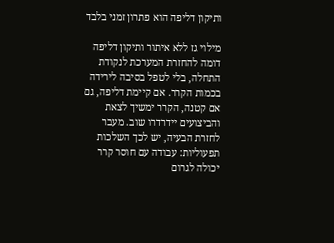ותיקון דליפה הוא פתרון זמני בלבד

מילוי גז ללא איתור ותיקון דליפה דומה להחזרת המערכת לנקודת התחלה, בלי לטפל בסיבה לירידה בכמות הקרר. אם קיימת דליפה, גם אם קטנה, הקרר ימשיך לצאת והביצועים יידרדרו שוב. מעבר לחזרת הבעיה, יש לכך השלכות תפעוליות: עבודה עם חוסר קרר יכולה לגרום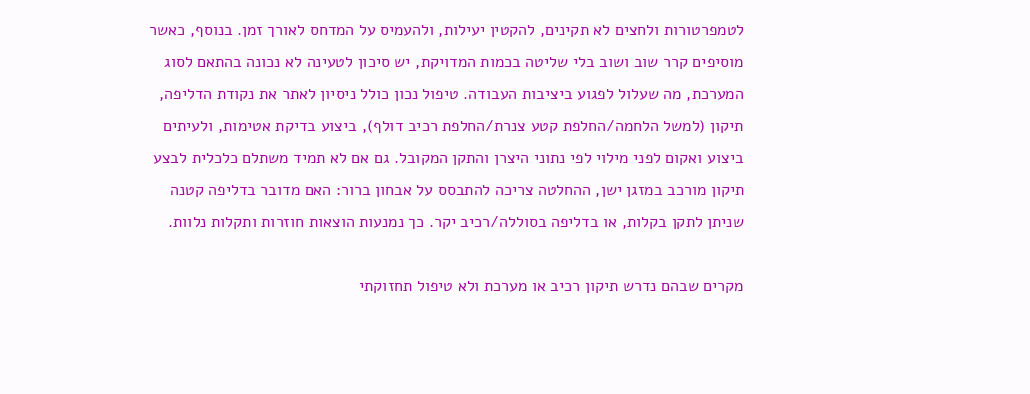לטמפרטורות ולחצים לא תקינים, להקטין יעילות, ולהעמיס על המדחס לאורך זמן. בנוסף, כאשר מוסיפים קרר שוב ושוב בלי שליטה בכמות המדויקת, יש סיכון לטעינה לא נכונה בהתאם לסוג המערכת, מה שעלול לפגוע ביציבות העבודה. טיפול נכון כולל ניסיון לאתר את נקודת הדליפה, תיקון (למשל הלחמה/החלפת קטע צנרת/החלפת רכיב דולף), ביצוע בדיקת אטימות, ולעיתים ביצוע ואקום לפני מילוי לפי נתוני היצרן והתקן המקובל. גם אם לא תמיד משתלם כלכלית לבצע תיקון מורכב במזגן ישן, ההחלטה צריכה להתבסס על אבחון ברור: האם מדובר בדליפה קטנה שניתן לתקן בקלות, או בדליפה בסוללה/רכיב יקר. כך נמנעות הוצאות חוזרות ותקלות נלוות.

מקרים שבהם נדרש תיקון רכיב או מערכת ולא טיפול תחזוקתי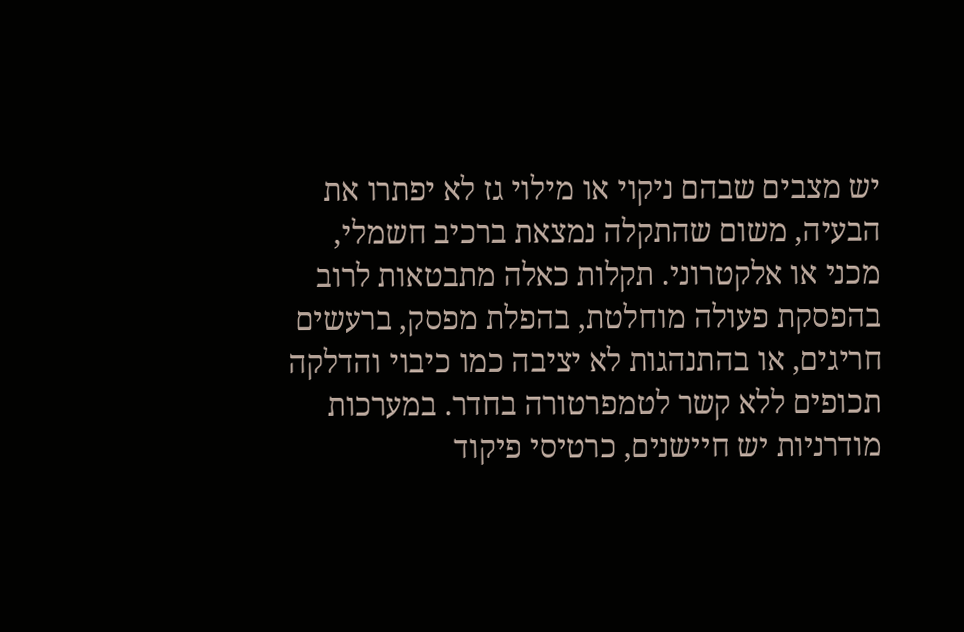יש מצבים שבהם ניקוי או מילוי גז לא יפתרו את הבעיה, משום שהתקלה נמצאת ברכיב חשמלי, מכני או אלקטרוני. תקלות כאלה מתבטאות לרוב בהפסקת פעולה מוחלטת, בהפלת מפסק, ברעשים חריגים, או בהתנהגות לא יציבה כמו כיבוי והדלקה תכופים ללא קשר לטמפרטורה בחדר. במערכות מודרניות יש חיישנים, כרטיסי פיקוד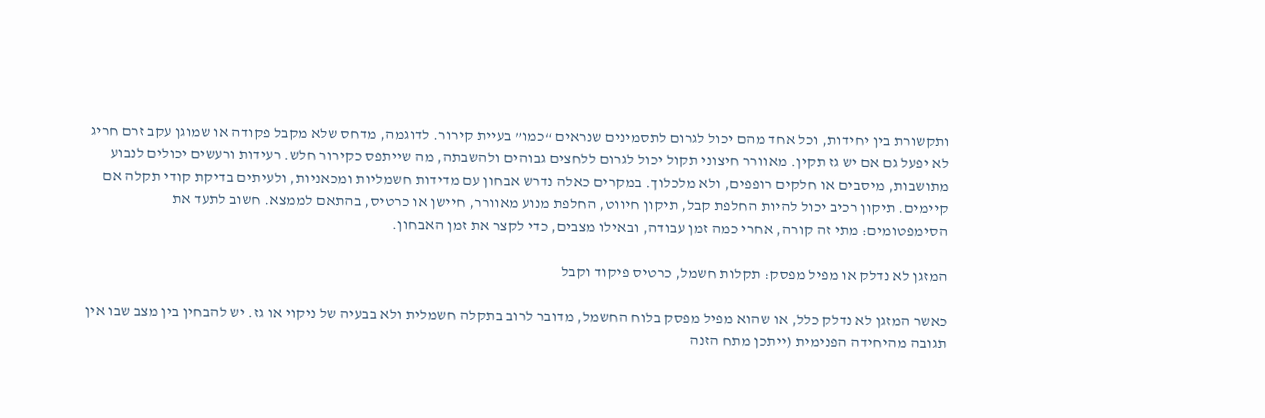ותקשורת בין יחידות, וכל אחד מהם יכול לגרום לתסמינים שנראים “כמו” בעיית קירור. לדוגמה, מדחס שלא מקבל פקודה או שמוגן עקב זרם חריג לא יפעל גם אם יש גז תקין. מאוורר חיצוני תקול יכול לגרום ללחצים גבוהים ולהשבתה, מה שייתפס כקירור חלש. רעידות ורעשים יכולים לנבוע מתושבות, מיסבים או חלקים רופפים, ולא מלכלוך. במקרים כאלה נדרש אבחון עם מדידות חשמליות ומכאניות, ולעיתים בדיקת קודי תקלה אם קיימים. תיקון רכיב יכול להיות החלפת קבל, תיקון חיווט, החלפת מנוע מאוורר, חיישן או כרטיס, בהתאם לממצא. חשוב לתעד את הסימפטומים: מתי זה קורה, אחרי כמה זמן עבודה, ובאילו מצבים, כדי לקצר את זמן האבחון.

המזגן לא נדלק או מפיל מפסק: תקלות חשמל, כרטיס פיקוד וקבל

כאשר המזגן לא נדלק כלל, או שהוא מפיל מפסק בלוח החשמל, מדובר לרוב בתקלה חשמלית ולא בבעיה של ניקוי או גז. יש להבחין בין מצב שבו אין תגובה מהיחידה הפנימית (ייתכן מתח הזנה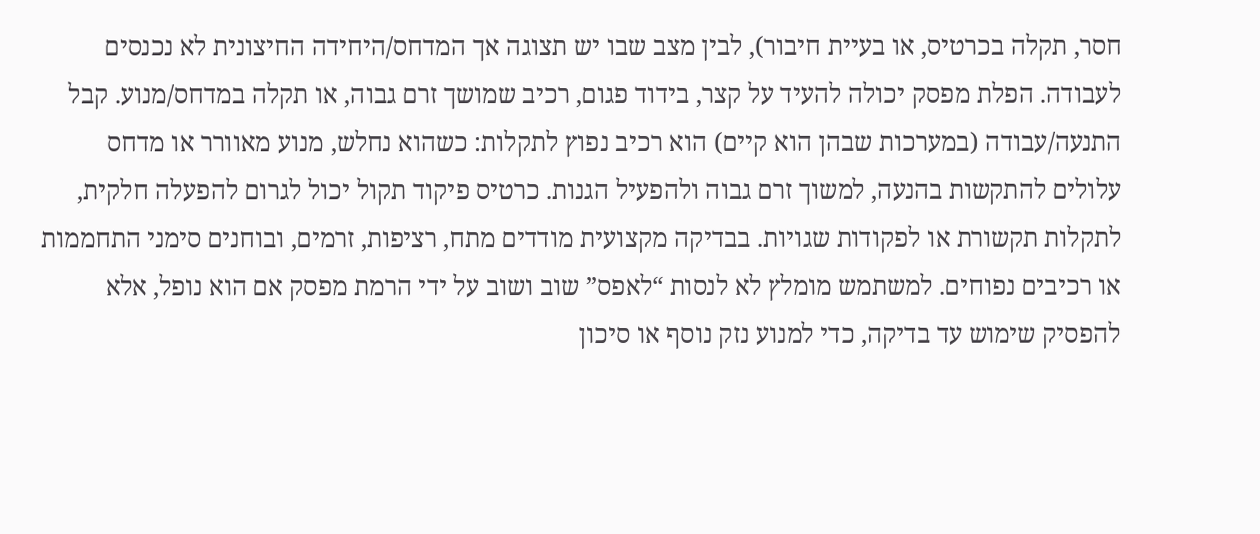חסר, תקלה בכרטיס, או בעיית חיבור), לבין מצב שבו יש תצוגה אך המדחס/היחידה החיצונית לא נכנסים לעבודה. הפלת מפסק יכולה להעיד על קצר, בידוד פגום, רכיב שמושך זרם גבוה, או תקלה במדחס/מנוע. קבל התנעה/עבודה (במערכות שבהן הוא קיים) הוא רכיב נפוץ לתקלות: כשהוא נחלש, מנוע מאוורר או מדחס עלולים להתקשות בהנעה, למשוך זרם גבוה ולהפעיל הגנות. כרטיס פיקוד תקול יכול לגרום להפעלה חלקית, לתקלות תקשורת או לפקודות שגויות. בבדיקה מקצועית מודדים מתח, רציפות, זרמים, ובוחנים סימני התחממות או רכיבים נפוחים. למשתמש מומלץ לא לנסות “לאפס” שוב ושוב על ידי הרמת מפסק אם הוא נופל, אלא להפסיק שימוש עד בדיקה, כדי למנוע נזק נוסף או סיכון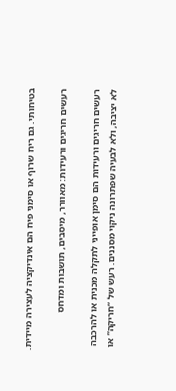בטיחותי. גם ריח שרוף או סימני פיח הם אינדיקציה לעצירה מיידית.

רעשים חריגים ורעידות: מאוורר, מיסבים, תושבות ומדחס

רעשים חריגים ורעידות הם סימן אופייני לתקלה מכנית או להרכבה לא יציבה, ולא לבעיה שפתרונה ניקוי מסננים. רעש של “חריקה” או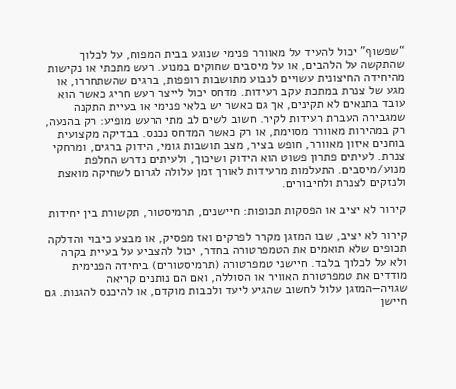“שפשוף” יכול להעיד על מאוורר פנימי שנוגע בבית המפוח, על לכלוך שהתקשה על הלהבים, או על מיסבים שחוקים במנוע. רעש מתכתי או נקישות מהיחידה החיצונית עשויים לנבוע מתושבות רופפות, ברגים שהשתחררו, או מגע של צנרת במתכת עקב רעידות. מדחס יכול לייצר רעש חריג כאשר הוא עובד בתנאים לא תקינים, אך גם כאשר יש בלאי פנימי או בעיית התקנה שמגבירה העברת רעידות לקיר. חשוב לשים לב מתי הרעש מופיע: רק בהנעה, רק במהירות מאוורר מסוימת, או רק כאשר המדחס נכנס. בבדיקה מקצועית בוחנים איזון מאוורר, חופש בציר, מצב תושבות גומי, הידוק ברגים, ומרחקי צנרת. לעיתים פתרון פשוט הוא הידוק ושיכוך, ולעיתים נדרש החלפת מנוע/מיסבים. התעלמות מרעידות לאורך זמן עלולה לגרום לשחיקה מואצת ולנזקים לצנרת ולחיבורים.

קירור לא יציב או הפסקות תכופות: חיישנים, תרמיסטור, תקשורת בין יחידות

קירור לא יציב, שבו המזגן מקרר לפרקים ואז מפסיק, או מבצע כיבוי והדלקה תכופים שלא תואמים את הטמפרטורה בחדר, יכול להצביע על בעיית בקרה ולא על לכלוך בלבד. חיישני טמפרטורה (תרמיסטורים) ביחידה הפנימית מודדים את טמפרטורת האוויר או הסוללה, ואם הם נותנים קריאה שגויה—המזגן עלול לחשוב שהגיע ליעד ולכבות מוקדם, או להיכנס להגנות. גם חיישן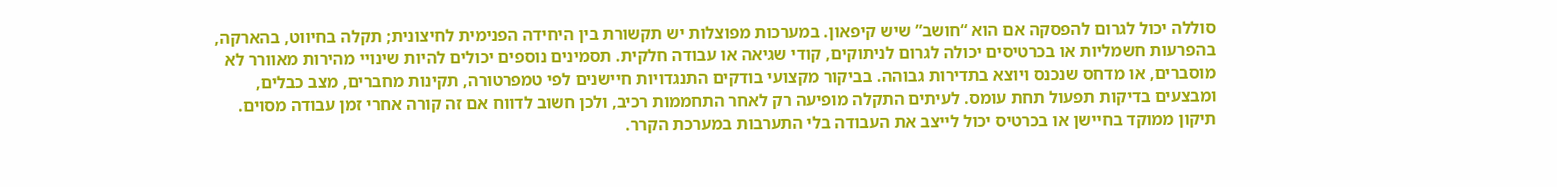סוללה יכול לגרום להפסקה אם הוא “חושב” שיש קיפאון. במערכות מפוצלות יש תקשורת בין היחידה הפנימית לחיצונית; תקלה בחיווט, בהארקה, בהפרעות חשמליות או בכרטיסים יכולה לגרום לניתוקים, קודי שגיאה או עבודה חלקית. תסמינים נוספים יכולים להיות שינויי מהירות מאוורר לא מוסברים, או מדחס שנכנס ויוצא בתדירות גבוהה. בביקור מקצועי בודקים התנגדויות חיישנים לפי טמפרטורה, תקינות מחברים, מצב כבלים, ומבצעים בדיקות תפעול תחת עומס. לעיתים התקלה מופיעה רק לאחר התחממות רכיב, ולכן חשוב לדווח אם זה קורה אחרי זמן עבודה מסוים. תיקון ממוקד בחיישן או בכרטיס יכול לייצב את העבודה בלי התערבות במערכת הקרר.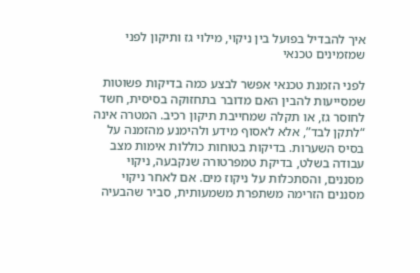איך להבדיל בפועל בין ניקוי, מילוי גז ותיקון לפני שמזמינים טכנאי

לפני הזמנת טכנאי אפשר לבצע כמה בדיקות פשוטות שמסייעות להבין האם מדובר בתחזוקה בסיסית, חשד לחוסר גז, או תקלה שמחייבת תיקון רכיב. המטרה אינה “לתקן לבד”, אלא לאסוף מידע ולהימנע מהזמנה על בסיס השערות. בדיקות בטוחות כוללות אימות מצב עבודה בשלט, בדיקת טמפרטורה שנקבעה, ניקוי מסננים, והסתכלות על ניקוז מים. אם לאחר ניקוי מסננים הזרימה משתפרת משמעותית, סביר שהבעיה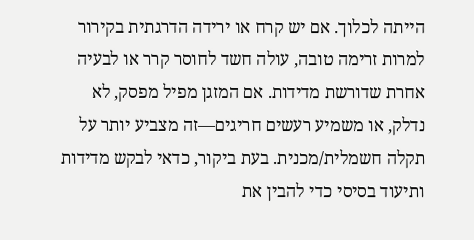הייתה לכלוך. אם יש קרח או ירידה הדרגתית בקירור למרות זרימה טובה, עולה חשד לחוסר קרר או לבעיה אחרת שדורשת מדידות. אם המזגן מפיל מפסק, לא נדלק, או משמיע רעשים חריגים—זה מצביע יותר על תקלה חשמלית/מכנית. בעת ביקור, כדאי לבקש מדידות ותיעוד בסיסי כדי להבין את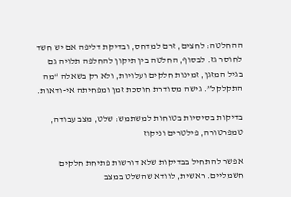ההחלטה: לחצים, זרם למדחס, ובדיקת דליפה אם יש חשד לחוסר גז. לבסוף, החלטה בין תיקון להחלפה תלויה גם בגיל המזגן, זמינות חלקים ועלויות, ולא רק בשאלה “מה התקלקל”. גישה מסודרת חוסכת זמן ומפחיתה אי-ודאות.

בדיקות בסיסיות בטוחות למשתמש: שלט, מצב עבודה, טמפרטורה, פילטרים וניקוז

אפשר להתחיל בבדיקות שלא דורשות פתיחת חלקים חשמליים. ראשית, לוודא שהשלט במצב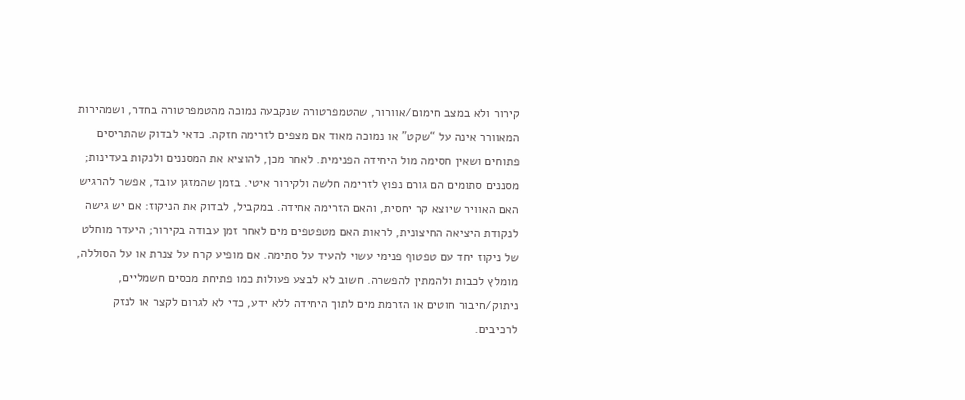קירור ולא במצב חימום/אוורור, שהטמפרטורה שנקבעה נמוכה מהטמפרטורה בחדר, ושמהירות המאוורר אינה על “שקט” או נמוכה מאוד אם מצפים לזרימה חזקה. כדאי לבדוק שהתריסים פתוחים ושאין חסימה מול היחידה הפנימית. לאחר מכן, להוציא את המסננים ולנקות בעדינות; מסננים סתומים הם גורם נפוץ לזרימה חלשה ולקירור איטי. בזמן שהמזגן עובד, אפשר להרגיש האם האוויר שיוצא קר יחסית, והאם הזרימה אחידה. במקביל, לבדוק את הניקוז: אם יש גישה לנקודת היציאה החיצונית, לראות האם מטפטפים מים לאחר זמן עבודה בקירור; היעדר מוחלט של ניקוז יחד עם טפטוף פנימי עשוי להעיד על סתימה. אם מופיע קרח על צנרת או על הסוללה, מומלץ לכבות ולהמתין להפשרה. חשוב לא לבצע פעולות כמו פתיחת מכסים חשמליים, ניתוק/חיבור חוטים או הזרמת מים לתוך היחידה ללא ידע, כדי לא לגרום לקצר או לנזק לרכיבים.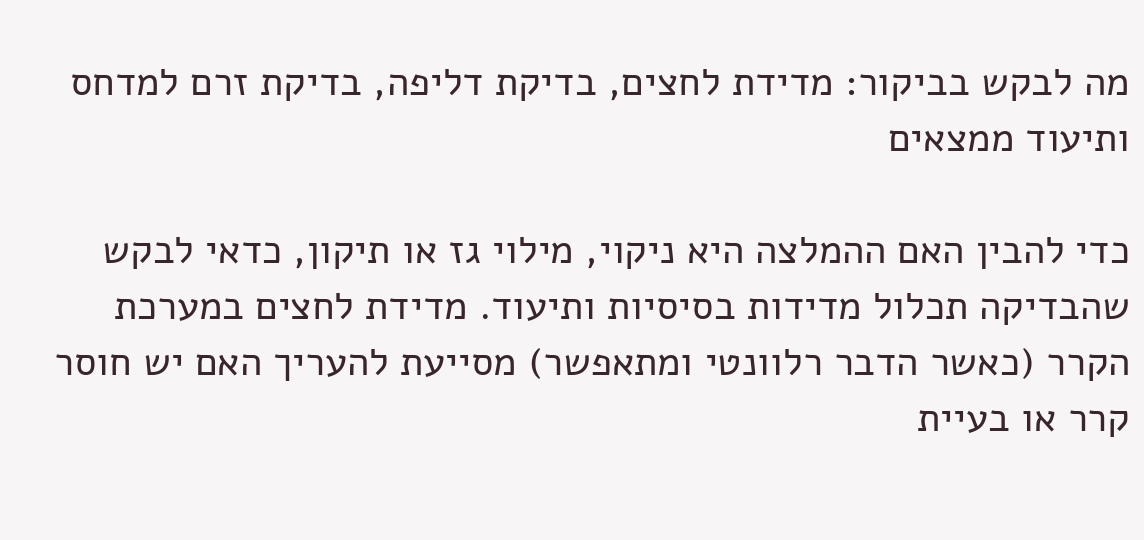מה לבקש בביקור: מדידת לחצים, בדיקת דליפה, בדיקת זרם למדחס ותיעוד ממצאים

כדי להבין האם ההמלצה היא ניקוי, מילוי גז או תיקון, כדאי לבקש שהבדיקה תכלול מדידות בסיסיות ותיעוד. מדידת לחצים במערכת הקרר (כאשר הדבר רלוונטי ומתאפשר) מסייעת להעריך האם יש חוסר קרר או בעיית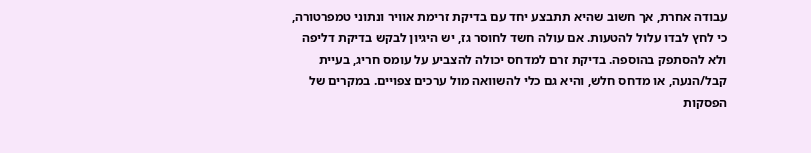עבודה אחרת, אך חשוב שהיא תתבצע יחד עם בדיקת זרימת אוויר ונתוני טמפרטורה, כי לחץ לבדו עלול להטעות. אם עולה חשד לחוסר גז, יש היגיון לבקש בדיקת דליפה ולא להסתפק בהוספה. בדיקת זרם למדחס יכולה להצביע על עומס חריג, בעיית קבל/הנעה, או מדחס חלש, והיא גם כלי להשוואה מול ערכים צפויים. במקרים של הפסקות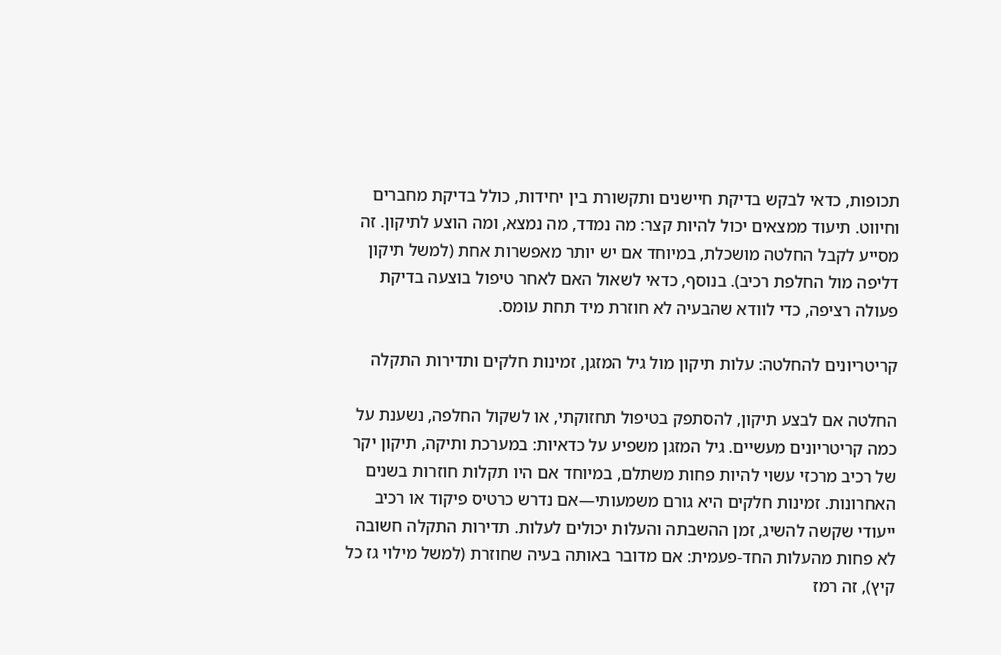תכופות, כדאי לבקש בדיקת חיישנים ותקשורת בין יחידות, כולל בדיקת מחברים וחיווט. תיעוד ממצאים יכול להיות קצר: מה נמדד, מה נמצא, ומה הוצע לתיקון. זה מסייע לקבל החלטה מושכלת, במיוחד אם יש יותר מאפשרות אחת (למשל תיקון דליפה מול החלפת רכיב). בנוסף, כדאי לשאול האם לאחר טיפול בוצעה בדיקת פעולה רציפה, כדי לוודא שהבעיה לא חוזרת מיד תחת עומס.

קריטריונים להחלטה: עלות תיקון מול גיל המזגן, זמינות חלקים ותדירות התקלה

החלטה אם לבצע תיקון, להסתפק בטיפול תחזוקתי, או לשקול החלפה, נשענת על כמה קריטריונים מעשיים. גיל המזגן משפיע על כדאיות: במערכת ותיקה, תיקון יקר של רכיב מרכזי עשוי להיות פחות משתלם, במיוחד אם היו תקלות חוזרות בשנים האחרונות. זמינות חלקים היא גורם משמעותי—אם נדרש כרטיס פיקוד או רכיב ייעודי שקשה להשיג, זמן ההשבתה והעלות יכולים לעלות. תדירות התקלה חשובה לא פחות מהעלות החד-פעמית: אם מדובר באותה בעיה שחוזרת (למשל מילוי גז כל קיץ), זה רמז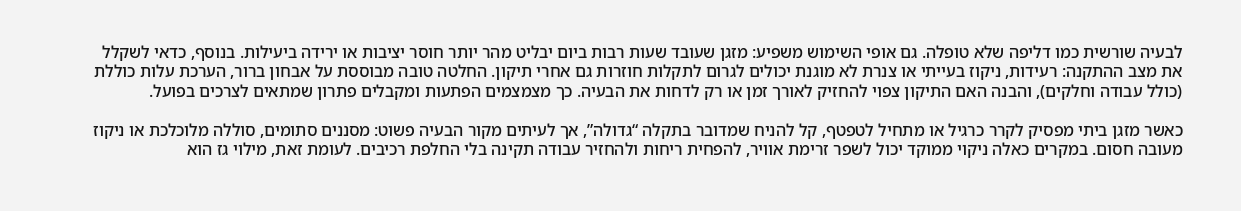לבעיה שורשית כמו דליפה שלא טופלה. גם אופי השימוש משפיע: מזגן שעובד שעות רבות ביום יבליט מהר יותר חוסר יציבות או ירידה ביעילות. בנוסף, כדאי לשקלל את מצב ההתקנה: רעידות, ניקוז בעייתי או צנרת לא מוגנת יכולים לגרום לתקלות חוזרות גם אחרי תיקון. החלטה טובה מבוססת על אבחון ברור, הערכת עלות כוללת (כולל עבודה וחלקים), והבנה האם התיקון צפוי להחזיק לאורך זמן או רק לדחות את הבעיה. כך מצמצמים הפתעות ומקבלים פתרון שמתאים לצרכים בפועל.

כאשר מזגן ביתי מפסיק לקרר כרגיל או מתחיל לטפטף, קל להניח שמדובר בתקלה “גדולה”, אך לעיתים מקור הבעיה פשוט: מסננים סתומים, סוללה מלוכלכת או ניקוז מעובה חסום. במקרים כאלה ניקוי ממוקד יכול לשפר זרימת אוויר, להפחית ריחות ולהחזיר עבודה תקינה בלי החלפת רכיבים. לעומת זאת, מילוי גז הוא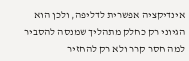אינדיקציה אפשרית לדליפה, ולכן הוא הגיוני רק כחלק מתהליך שמנסה להסביר למה חסר קרר ולא רק להחזיר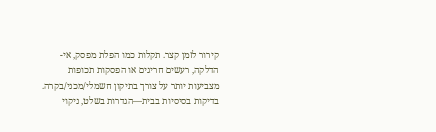קירור לזמן קצר. תקלות כמו הפלת מפסק, אי-הדלקה, רעשים חריגים או הפסקות תכופות מצביעות יותר על צורך בתיקון חשמלי/מכני/בקרה. בדיקות בסיסיות בבית—הגדרות בשלט, ניקוי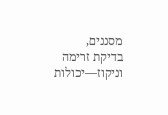מסננים, בדיקת זרימה וניקוז—יכולות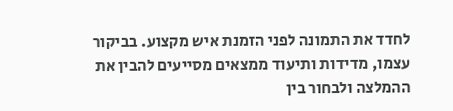לחדד את התמונה לפני הזמנת איש מקצוע. בביקור עצמו, מדידות ותיעוד ממצאים מסייעים להבין את ההמלצה ולבחור בין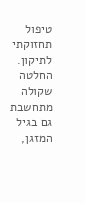טיפול תחזוקתי לתיקון. החלטה שקולה מתחשבת גם בגיל המזגן,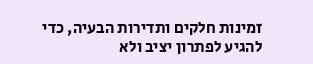זמינות חלקים ותדירות הבעיה, כדי להגיע לפתרון יציב ולא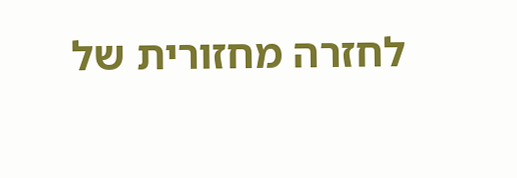לחזרה מחזורית של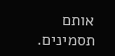אותם תסמינים.